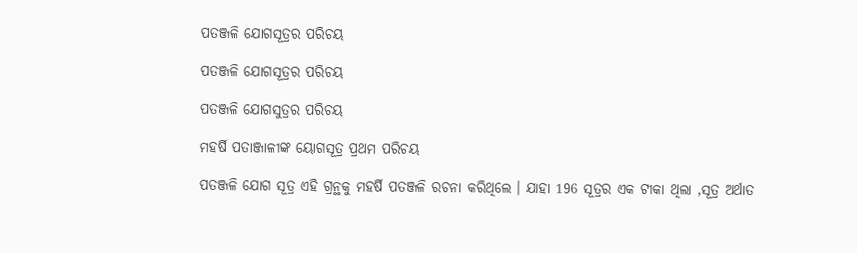ପତଞ୍ଜଳି ଯୋଗସୂତ୍ରର ପରିଚୟ

ପତଞ୍ଜଳି ଯୋଗସୂତ୍ରର ପରିଚୟ

ପତଞ୍ଜଳି ଯୋଗସୁତ୍ରର ପରିଚୟ

ମହର୍ଷି ପତାଞ୍ଜାଳୀଙ୍କ ୟୋଗସୂତ୍ର ପ୍ରଥମ ପରିଚୟ

ପତଞ୍ଜଳି ଯୋଗ ସୂତ୍ର ଏହି ଗ୍ରନ୍ଥକୁ ମହର୍ଷି ପତଞ୍ଜଳି ରଚନା କରିଥିଲେ । ଯାହା 196 ସୂତ୍ରର ଏକ ଟୀକା ଥିଲା ,ସୂତ୍ର ଅର୍ଥାତ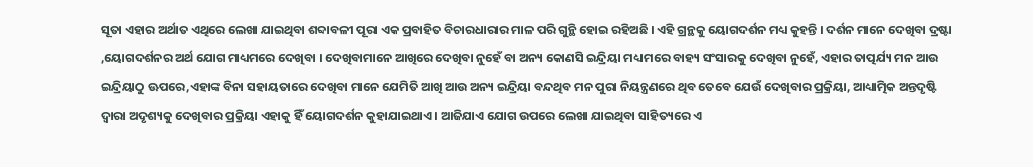ସୂତା ଏହାର ଅର୍ଥାତ ଏଥିରେ ଲେଖା ଯାଇଥିବା ଶବ୍ଦାବଳୀ ପୂରା ଏକ ପ୍ରବାହିତ ବିଚାରଧାରାର ମାଳ ପରି ଗୁନ୍ଥି ହୋଇ ରହିଅଛି । ଏହି ଗ୍ରନ୍ଥକୁ ୟୋଗଦର୍ଶନ ମଧ୍ୟ କୁହନ୍ତି । ଦର୍ଶନ ମାନେ ଦେଖିବା ଦ୍ରଷ୍ଟା ,ୟୋଗଦର୍ଶନର ଅର୍ଥ ଯୋଗ ମାଧ୍ୟମରେ ଦେଖିବା । ଦେଖିବାମାନେ ଆଖିରେ ଦେଖିବା ନୁହେଁ ବା ଅନ୍ୟ କୋଣସି ଇନ୍ଦ୍ରିୟା ମଧ୍ୟାମରେ ବାହ୍ୟ ସଂସାରକୁ ଦେଖିବା ନୁହେଁ, ଏହାର ତାତ୍ପର୍ଯ୍ୟ ମନ ଆଉ ଇନ୍ଦ୍ରିୟାଠୁ ଊପରେ,ଏହାଙ୍କ ବିନା ସହାୟତାରେ ଦେଖିବା ମାନେ ଯେମିତି ଆଖି ଆଉ ଅନ୍ୟ ଇନ୍ଦ୍ରିୟା ବନ୍ଦଥିବ ମନ ପୁରା ନିୟନ୍ତ୍ରଣରେ ଥିବ ତେବେ ଯେଉଁ ଦେଖିବାର ପ୍ରକ୍ରିୟା, ଆଧ୍ୟାତ୍ମିକ ଅନ୍ତଦୃଷ୍ଟି ଦ୍ୱାରା ଅଦୃଶ୍ୟକୁ ଦେଖିବାର ପ୍ରକ୍ରିୟା ଏହାକୁ ହିଁ ୟୋଗଦର୍ଶନ କୁହାଯାଇଥାଏ । ଆଜିଯାଏ ଯୋଗ ଉପରେ ଲେଖା ଯାଇଥିବା ସାହିତ୍ୟରେ ଏ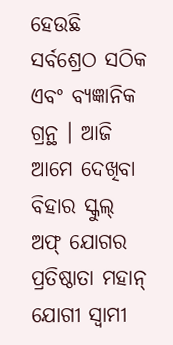ହେଉଛି ସର୍ବଶ୍ରେଠ ସଠିକ ଏବଂ ବ୍ୟଜ୍ଞାନିକ ଗ୍ରନ୍ଥ । ଆଜି ଆମେ ଦେଖିବା ବିହାର ସ୍କୁଲ୍ ଅଫ୍ ଯୋଗର ପ୍ରତିଷ୍ଠାତା ମହାନ୍ ଯୋଗୀ ସ୍ୱାମୀ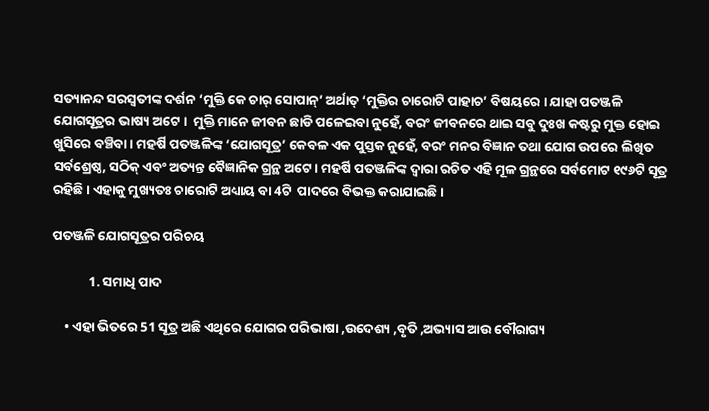ସତ୍ୟାନନ୍ଦ ସରସ୍ୱତୀଙ୍କ ଦର୍ଶନ ‘ମୁକ୍ତି କେ ଚାର୍ ସୋପାନ୍’ ଅର୍ଥାତ୍ ‘ମୁକ୍ତିର ଚାରୋଟି ପାହାଚ’ ବିଷୟରେ । ଯାହା ପତଞ୍ଜଳି ଯୋଗସୂତ୍ରର ଭାଷ୍ୟ ଅଟେ ।  ମୁକ୍ତି ମାନେ ଜୀବନ ଛାଡି ପଳେଇବା ନୁହେଁ, ବରଂ ଜୀବନରେ ଥାଇ ସବୁ ଦୁଃଖ କଷ୍ଟରୁ ମୁକ୍ତ ହୋଇ ଖୁସିରେ ବଞ୍ଚିବା । ମହର୍ଷି ପତଞ୍ଜଳିଙ୍କ ‘ଯୋଗସୂତ୍ର’ କେବଳ ଏକ ପୁସ୍ତକ ନୁହେଁ, ବରଂ ମନର ବିଜ୍ଞାନ ତଥା ଯୋଗ ଉପରେ ଲିଖିତ ସର୍ବଶ୍ରେଷ୍ଠ, ସଠିକ୍ ଏବଂ ଅତ୍ୟନ୍ତ ବୈଜ୍ଞାନିକ ଗ୍ରନ୍ଥ ଅଟେ । ମହର୍ଷି ପତଞ୍ଜଳିଙ୍କ ଦ୍ୱାରା ରଚିତ ଏହି ମୂଳ ଗ୍ରନ୍ଥରେ ସର୍ବମୋଟ ୧୯୬ଟି ସୂତ୍ର ରହିଛି । ଏହାକୁ ମୁଖ୍ୟତଃ ଚାରୋଟି ଅଧ୍ୟାୟ ବା 4ଟି  ପାଦରେ ବିଭକ୍ତ କରାଯାଇଛି ।

ପତଞ୍ଜଳି ଯୋଗସୂତ୍ରର ପରିଚୟ

            1. ସମାଧି ପାଦ

    • ଏହା ଭିତରେ 51 ସୂତ୍ର ଅଛି ଏଥିରେ ଯୋଗର ପରିଭାଷା ,ଉଦେଶ୍ୟ ,ବୃତି ,ଅଭ୍ୟାସ ଆଉ ବୌରାଗ୍ୟ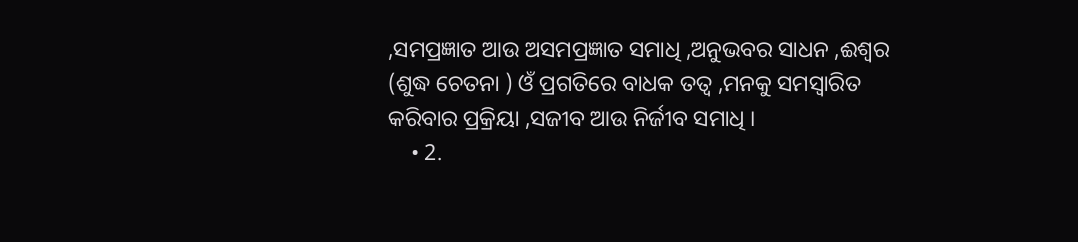,ସମପ୍ରଜ୍ଞାତ ଆଉ ଅସମପ୍ରଜ୍ଞାତ ସମାଧି ,ଅନୁଭବର ସାଧନ ,ଈଶ୍ବର (ଶୁଦ୍ଧ ଚେତନା ) ଓଁ ପ୍ରଗତିରେ ବାଧକ ତତ୍ଵ ,ମନକୁ ସମସ୍ଵାରିତ କରିବାର ପ୍ରକ୍ରିୟା ,ସଜୀବ ଆଉ ନିର୍ଜୀବ ସମାଧି ।
    • 2.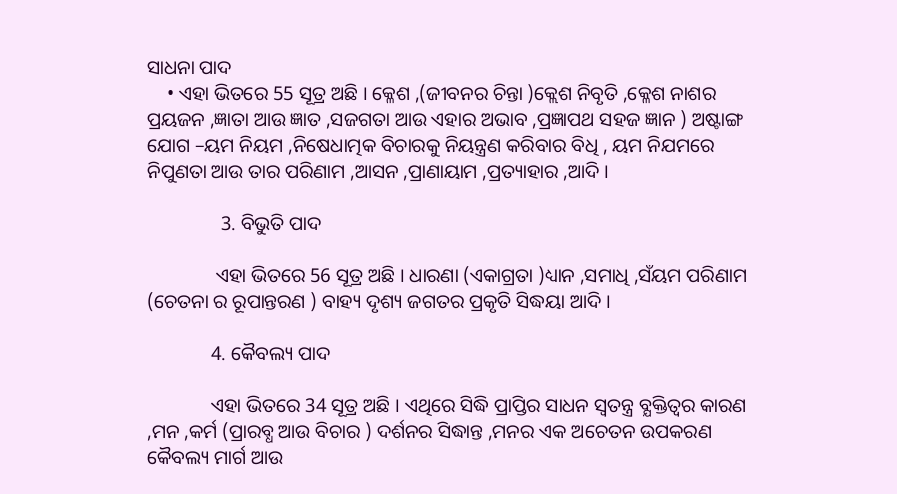ସାଧନା ପାଦ
    • ଏହା ଭିତରେ 55 ସୂତ୍ର ଅଛି । କ୍ଳେଶ ,(ଜୀବନର ଚିନ୍ତା )କ୍ଲେଶ ନିବୃତି ,କ୍ଳେଶ ନାଶର ପ୍ରୟଜନ ,ଜ୍ଞାତା ଆଉ ଜ୍ଞାତ ,ସଜଗତା ଆଉ ଏହାର ଅଭାବ ,ପ୍ରଜ୍ଞାପଥ ସହଜ ଜ୍ଞାନ ) ଅଷ୍ଟାଙ୍ଗ ଯୋଗ –ୟମ ନିୟମ ,ନିଷେଧାତ୍ମକ ବିଚାରକୁ ନିୟନ୍ତ୍ରଣ କରିବାର ବିଧି , ୟମ ନିଯମରେ ନିପୁଣତା ଆଉ ତାର ପରିଣାମ ,ଆସନ ,ପ୍ରାଣାୟାମ ,ପ୍ରତ୍ୟାହାର ,ଆଦି ।

               3. ବିଭୁତି ପାଦ

              ଏହା ଭିତରେ 56 ସୂତ୍ର ଅଛି । ଧାରଣା (ଏକାଗ୍ରତା )ଧ୍ୟାନ ,ସମାଧି ,ସଁୟମ ପରିଣାମ (ଚେତନା ର ରୂପାନ୍ତରଣ ) ବାହ୍ୟ ଦୃଶ୍ୟ ଜଗତର ପ୍ରକୃତି ସିଦ୍ଧୟା ଆଦି ।

             4. କୈବଲ୍ୟ ପାଦ

             ଏହା ଭିତରେ 34 ସୂତ୍ର ଅଛି । ଏଥିରେ ସିଦ୍ଧି ପ୍ରାପ୍ତିର ସାଧନ ସ୍ୱତନ୍ତ୍ର ବ୍ଯକ୍ତିତ୍ଵର କାରଣ ,ମନ ,କର୍ମ (ପ୍ରାରବ୍ଧ ଆଉ ବିଚାର ) ଦର୍ଶନର ସିଦ୍ଧାନ୍ତ ,ମନର ଏକ ଅଚେତନ ଉପକରଣ କୈବଲ୍ୟ ମାର୍ଗ ଆଉ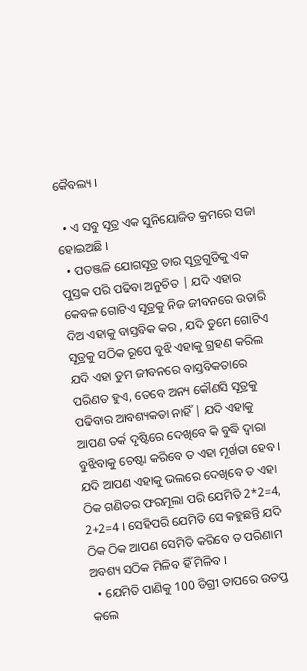କୈବଲ୍ୟ ।

  • ଏ ସବୁ ସୂତ୍ର ଏକ ସୁନିୟୋଜିତ କ୍ରମରେ ସଜା ହୋଇଅଛି ।
  • ପତଞ୍ଜଳି ଯୋଗସୂତ୍ର ତାର ସୂତ୍ରଗୁଡିକୁ ଏକ ପୁସ୍ତକ ପରି ପଢିବା ଅନୁଚିତ | ଯଦି ଏହାର କେବଳ ଗୋଟିଏ ସୂତ୍ରକୁ ନିଜ ଜୀବନରେ ଉତାରି ଦିଅ ଏହାକୁ ବାସ୍ତବିକ କର , ଯଦି ତୁମେ ଗୋଟିଏ ସୂତ୍ରକୁ ସଠିକ ରୂପେ ବୁଝି ଏହାକୁ ଗ୍ରହଣ କରିଲ ଯଦି ଏହା ତୁମ ଜୀବନରେ ବାସ୍ତବିକତାରେ ପରିଣତ ହୁଏ, ତେବେ ଅନ୍ୟ କୌଣସି ସୂତ୍ରକୁ ପଢିବାର ଆବଶ୍ୟକତା ନାହିଁ | ଯଦି ଏହାକୁ ଆପଣ ତର୍କ ଦୃଷ୍ଟିରେ ଦେଖିବେ କି ବୁଦ୍ଧି ଦ୍ୱାରା ବୁଝିବାକୁ ଚେଷ୍ଟା କରିବେ ତ ଏହା ମୂର୍ଖତା ହେବ । ଯଦି ଆପଣ ଏହାକୁ ଭଲରେ ଦେଖିବେ ତ ଏହା ଠିକ ଗଣିତର ଫରମୂଲା ପରି ଯେମିତି 2*2=4, 2+2=4 । ସେହିପରି ଯେମିତି ସେ କହୁଛନ୍ତି ଯଦି ଠିକ ଠିକ ଆପଣ ସେମିତି କରିବେ ତ ପରିଣାମ ଅବଶ୍ୟ ସଠିକ ମିଳିବ ହିଁ ମିଳିବ ।
  • ଯେମିତି ପାଣିକୁ 100 ଡିଗ୍ରୀ ତାପରେ ଉତପ୍ତ କଲେ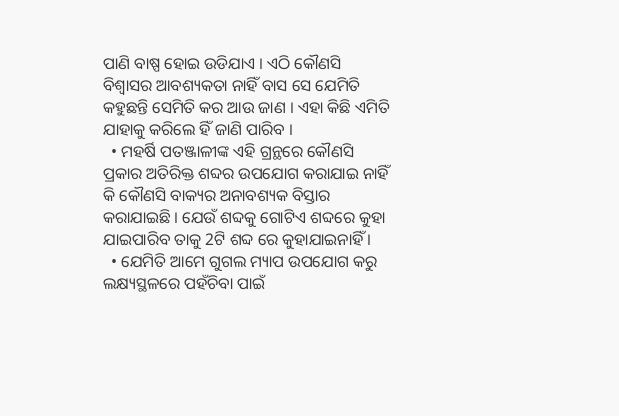ପାଣି ବାଷ୍ପ ହୋଇ ଉଡିଯାଏ । ଏଠି କୌଣସି ବିଶ୍ୱାସର ଆବଶ୍ୟକତା ନାହିଁ ବାସ ସେ ଯେମିତି କହୁଛନ୍ତି ସେମିତି କର ଆଉ ଜାଣ । ଏହା କିଛି ଏମିତି ଯାହାକୁ କରିଲେ ହିଁ ଜାଣି ପାରିବ ।
  • ମହର୍ଷି ପତଞ୍ଜାଳୀଙ୍କ ଏହି ଗ୍ରନ୍ଥରେ କୌଣସି ପ୍ରକାର ଅତିରିକ୍ତ ଶବ୍ଦର ଉପଯୋଗ କରାଯାଇ ନାହିଁ କି କୌଣସି ବାକ୍ୟର ଅନାବଶ୍ୟକ ବିସ୍ତାର କରାଯାଇଛି । ଯେଉଁ ଶବ୍ଦକୁ ଗୋଟିଏ ଶବ୍ଦରେ କୁହା ଯାଇପାରିବ ତାକୁ 2ଟି ଶବ୍ଦ ରେ କୁହାଯାଇନାହିଁ ।
  • ଯେମିତି ଆମେ ଗୁଗଲ ମ୍ୟାପ ଉପଯୋଗ କରୁ ଲକ୍ଷ୍ୟସ୍ଥଳରେ ପହଁଚିବା ପାଇଁ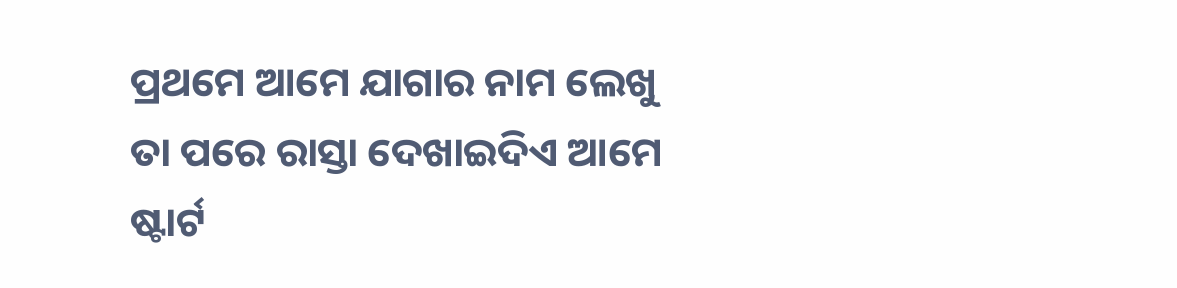ପ୍ରଥମେ ଆମେ ଯାଗାର ନାମ ଲେଖୁ ତା ପରେ ରାସ୍ତା ଦେଖାଇଦିଏ ଆମେ ଷ୍ଟାର୍ଟ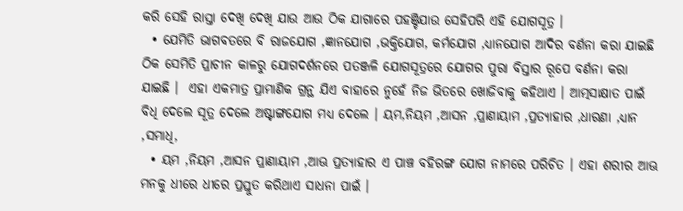କରି ସେହି ରାସ୍ତା ଦେଖି ଦେଖି ଯାଉ ଆଉ ଠିକ ଯାଗାରେ ପହଞ୍ଚିଯାଉ ସେହିପରି ଏହି ଯୋଗସୂତ୍ର ।
  • ଯେମିତି ଭାଗବତରେ ବି ରାଜଯୋଗ ,ଜ୍ଞାନଯୋଗ ,ଭକ୍ତିଯୋଗ, କର୍ମଯୋଗ ,ଧ୍ୟାନଯୋଗ ଆଦିର ବର୍ଣନା କରା ଯାଇଛି ଠିକ ସେମିତି ପ୍ରାଚୀନ କାଳରୁ ଯୋଗଦର୍ଶନରେ ପତଞ୍ଜଳି ଯୋଗସୂତ୍ରରେ ଯୋଗର ପୁରା ବିସ୍ତାର ରୂପେ ବର୍ଣନା କରା ଯାଇଛି ।  ଏହା ଏକମାତ୍ର ପ୍ରାମାଣିକ ଗ୍ରନ୍ଥ ଯିଏ ବାହାରେ ନୁହେଁ ନିଜ ଭିତରେ ଖୋଜିବାକୁ କହିଥାଏ । ଆତ୍ମସାକ୍ଷାତ ପାଇଁ ବିଧି ଦେଲେ ସୂତ୍ର ଦେଲେ ଅଷ୍ଟାଙ୍ଗଯୋଗ ମଧ୍ୟ ଦେଲେ । ୟମ,ନିୟମ ,ଆସନ ,ପ୍ରାଣାୟାମ ,ପ୍ରତ୍ୟାହାର ,ଧାରଣା ,ଧ୍ୟାନ ,ସମାଧି,
  • ୟମ ,ନିୟମ ,ଆସନ ପ୍ରାଣାୟାମ ,ଆଊ ପ୍ରତ୍ୟାହାର ଏ ପାଞ୍ଚ ବହିରଙ୍ଗ ଯୋଗ ନାମରେ ପରିଚିତ । ଏହା ଶରୀର ଆଊ ମନକୁ ଧୀରେ ଧୀରେ ପ୍ରସ୍ତୁତ କରିଥାଏ ସାଧନା ପାଇଁ ।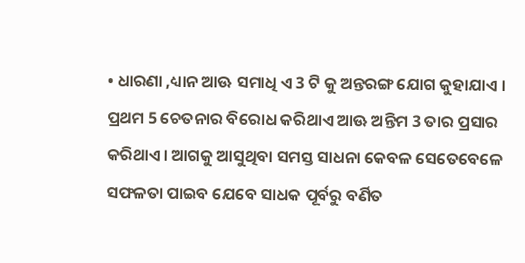• ଧାରଣା ,ଧ୍ୟାନ ଆଊ ସମାଧି ଏ 3 ଟି କୁ ଅନ୍ତରଙ୍ଗ ଯୋଗ କୁହାଯାଏ । ପ୍ରଥମ 5 ଚେତନାର ବିରୋଧ କରିଥାଏ ଆଊ ଅନ୍ତିମ 3 ତାର ପ୍ରସାର କରିଥାଏ। ଆଗକୁ ଆସୁଥିବା ସମସ୍ତ ସାଧନା କେବଳ ସେତେବେଳେ ସଫଳତା ପାଇବ ଯେବେ ସାଧକ ପୂର୍ବରୁ ବର୍ଣିତ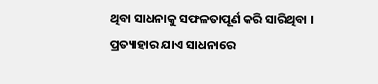ଥିବା ସାଧନାକୁ ସଫଳତାପୂର୍ଣ କରି ସାରିଥିବା । ପ୍ରତ୍ୟାହାର ଯାଏ ସାଧନାରେ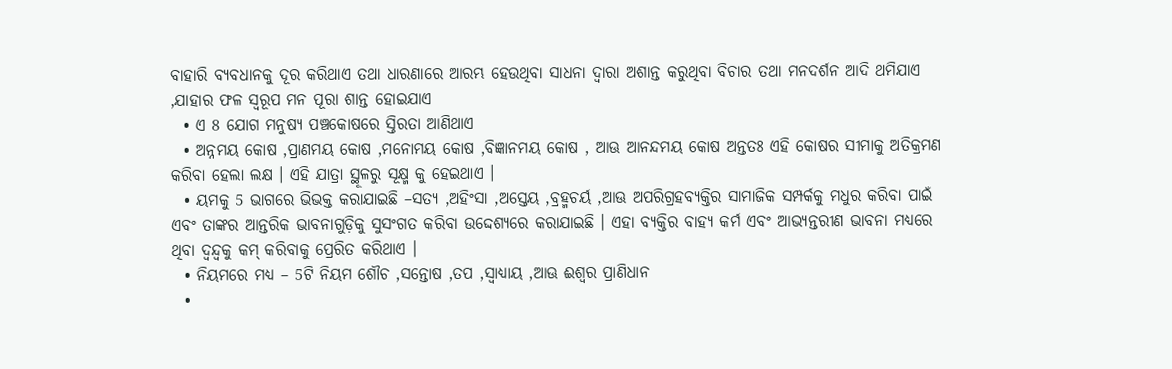ବାହାରି ବ୍ୟବଧାନକୁ ଦୂର କରିଥାଏ ତଥା ଧାରଣାରେ ଆରମ୍ଭ ହେଉଥିବା ସାଧନା ଦ୍ୱାରା ଅଶାନ୍ତ କରୁଥିବା ବିଚାର ତଥା ମନଦର୍ଶନ ଆଦି ଥମିଯାଏ ,ଯାହାର ଫଳ ସ୍ୱରୂପ ମନ ପୂରା ଶାନ୍ତ ହୋଇଯାଏ
  • ଏ 8 ଯୋଗ ମନୁଷ୍ୟ ପଞ୍ଚକୋଷରେ ସ୍ତିରତା ଆଣିଥାଏ
  • ଅନ୍ନମୟ କୋଷ ,ପ୍ରାଣମୟ କୋଷ ,ମନୋମୟ କୋଷ ,ବିଜ୍ଞାନମୟ କୋଷ , ଆଊ ଆନନ୍ଦମୟ କୋଷ ଅନ୍ତତଃ ଏହି କୋଷର ସୀମାକୁ ଅତିକ୍ରମଣ କରିବା ହେଲା ଲକ୍ଷ । ଏହି ଯାତ୍ରା ସ୍ଥୂଳରୁ ସୂକ୍ଷ୍ମ କୁ ହେଇଥାଏ ।
  • ୟମକୁ 5 ଭାଗରେ ଭିଭକ୍ତ କରାଯାଇଛି –ସତ୍ୟ ,ଅହିଂସା ,ଅସ୍ତେୟ ,ବ୍ରହ୍ମଚର୍ୟ ,ଆଊ ଅପରିଗ୍ରହବ୍ୟକ୍ତିର ସାମାଜିକ ସମ୍ପର୍କକୁ ମଧୁର କରିବା ପାଇଁ ଏବଂ ତାଙ୍କର ଆନ୍ତରିକ ଭାବନାଗୁଡ଼ିକୁ ସୁସଂଗତ କରିବା ଉଦ୍ଦେଶ୍ୟରେ କରାଯାଇଛି । ଏହା ବ୍ୟକ୍ତିର ବାହ୍ୟ କର୍ମ ଏବଂ ଆଭ୍ୟନ୍ତରୀଣ ଭାବନା ମଧ୍ୟରେ ଥିବା ଦ୍ୱନ୍ଦ୍ୱକୁ କମ୍ କରିବାକୁ ପ୍ରେରିତ କରିଥାଏ ।
  • ନିୟମରେ ମଧ୍ୟ – 5ଟି ନିୟମ ଶୌଚ ,ସନ୍ତୋଷ ,ତପ ,ସ୍ଵାଧ୍ୟାୟ ,ଆଊ ଈଶ୍ବର ପ୍ରାଣିଧାନ
  •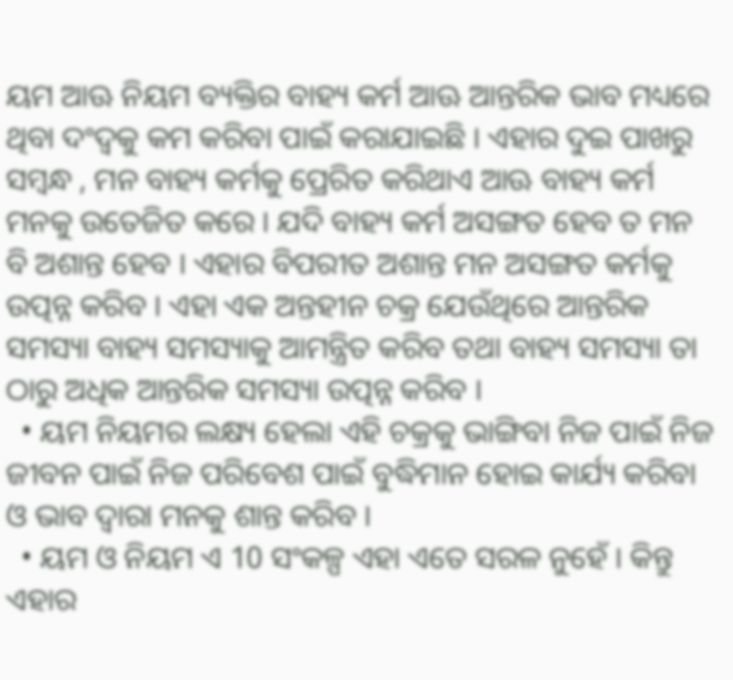ୟମ ଆଊ ନିୟମ ବ୍ୟକ୍ତିର ବାହ୍ୟ କର୍ମ ଆଊ ଆନ୍ତରିକ ଭାବ ମଧ୍ୟରେ ଥିବା ଦଂଦ୍ଵକୁ କମ କରିବା ପାଇଁ କରାଯାଇଛି । ଏହାର ଦୁଇ ପାଖରୁ ସମ୍ବନ୍ଧ , ମନ ବାହ୍ୟ କର୍ମକୁ ପ୍ରେରିତ କରିଥାଏ ଆଊ ବାହ୍ୟ କର୍ମ ମନକୁ ଉତେଜିତ କରେ । ଯଦି ବାହ୍ୟ କର୍ମ ଅସଙ୍ଗତ ହେବ ତ ମନ ବି ଅଶାନ୍ତ ହେବ । ଏହାର ବିପରୀତ ଅଶାନ୍ତ ମନ ଅସଙ୍ଗତ କର୍ମକୁ ଉତ୍ପନ୍ନ କରିବ । ଏହା ଏକ ଅନ୍ତହୀନ ଚକ୍ର ଯେଉଁଥିରେ ଆନ୍ତରିକ ସମସ୍ୟା ବାହ୍ୟ ସମସ୍ୟାକୁ ଆମନ୍ତ୍ରିତ କରିବ ତଥା ବାହ୍ୟ ସମସ୍ୟା ତା ଠାରୁ ଅଧିକ ଆନ୍ତରିକ ସମସ୍ୟା ଉତ୍ପନ୍ନ କରିବ ।
  • ୟମ ନିୟମର ଲକ୍ଷ୍ୟ ହେଲା ଏହି ଚକ୍ରକୁ ଭାଙ୍ଗିବା ନିଜ ପାଇଁ ନିଜ ଜୀବନ ପାଇଁ ନିଜ ପରିବେଶ ପାଇଁ ବୁଦ୍ଧିମାନ ହୋଇ କାର୍ଯ୍ୟ କରିବା ଓ ଭାବ ଦ୍ୱାରା ମନକୁ ଶାନ୍ତ କରିବ ।
  • ୟମ ଓ ନିୟମ ଏ 10 ସଂକଳ୍ପ ଏହା ଏତେ ସରଳ ନୁହେଁ । କିନ୍ତୁ ଏହାର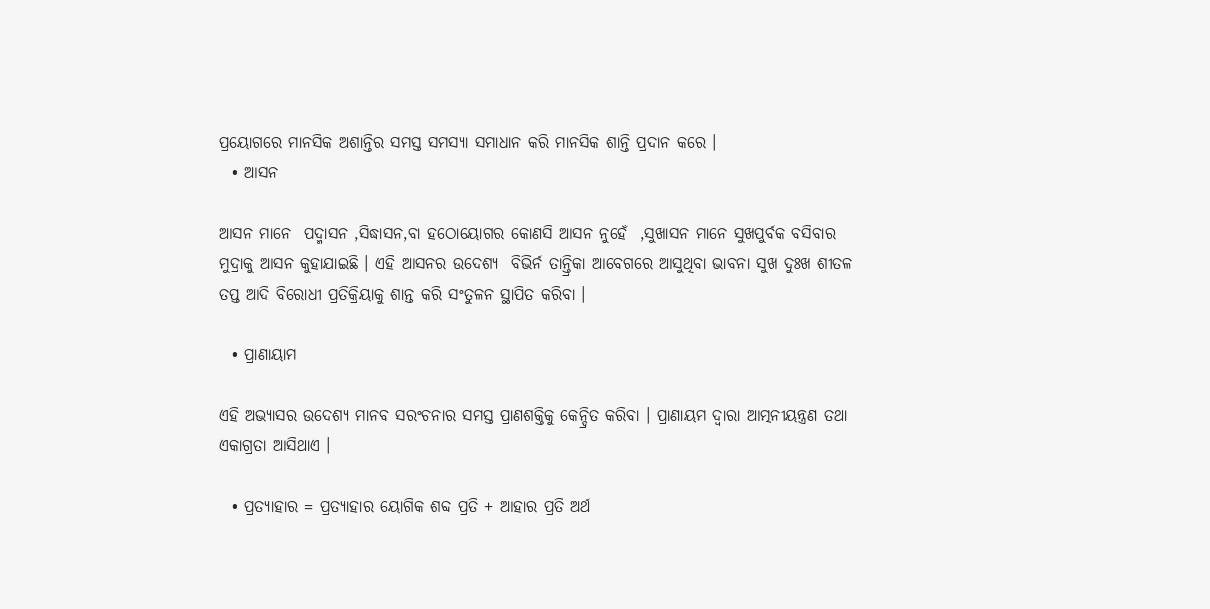ପ୍ରୟୋଗରେ ମାନସିକ ଅଶାନ୍ତିର ସମସ୍ତ ସମସ୍ୟା ସମାଧାନ କରି ମାନସିକ ଶାନ୍ତି ପ୍ରଦାନ କରେ ।
  • ଆସନ

ଆସନ ମାନେ  ପଦ୍ମାସନ ,ସିଦ୍ଧାସନ,ବା ହଠୋୟୋଗର କୋଣସି ଆସନ ନୁହେଁ  ,ସୁଖାସନ ମାନେ ସୁଖପୁର୍ବକ ବସିବାର ମୁଦ୍ରାକୁ ଆସନ କୁହାଯାଇଛି । ଏହି ଆସନର ଉଦେଶ୍ୟ  ବିଭିର୍ନ ତାନ୍ତ୍ରିକା ଆବେଗରେ ଆସୁଥିବା ଭାବନା ସୁଖ ଦୁଃଖ ଶୀତଳ ତପ୍ତ ଆଦି ବିରୋଧୀ ପ୍ରତିକ୍ରିୟାକୁ ଶାନ୍ତ କରି ସଂତୁଳନ ସ୍ଥାପିତ କରିବା ।

  • ପ୍ରାଣାୟାମ

ଏହି ଅଭ୍ୟାସର ଉଦେଶ୍ୟ ମାନବ ସରଂଚନାର ସମସ୍ତ ପ୍ରାଣଶକ୍ତିକୁ କେନ୍ଦ୍ରିତ କରିବା । ପ୍ରାଣାୟମ ଦ୍ୱାରା ଆତ୍ମନୀୟନ୍ତ୍ରଣ ତଥା ଏକାଗ୍ରତା ଆସିଥାଏ ।

  • ପ୍ରତ୍ୟାହାର = ପ୍ରତ୍ୟାହାର ୟୋଗିକ ଶବ୍ଦ ପ୍ରତି + ଆହାର ପ୍ରତି ଅର୍ଥ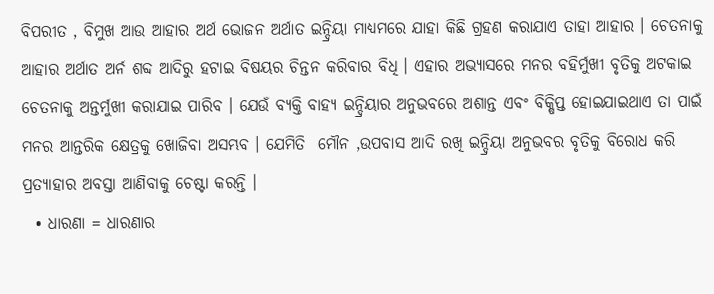ବିପରୀତ , ବିମୁଖ ଆଉ ଆହାର ଅର୍ଥ ଭୋଜନ ଅର୍ଥାତ ଇନ୍ଦ୍ରିୟା ମାଧ୍ୟମରେ ଯାହା କିଛି ଗ୍ରହଣ କରାଯାଏ ତାହା ଆହାର । ଚେତନାକୁ ଆହାର ଅର୍ଥାତ ଅର୍ନ ଶବ୍ଦ ଆଦିରୁ ହଟାଇ ବିଷୟର ଚିନ୍ତନ କରିବାର ବିଧି । ଏହାର ଅଭ୍ୟାସରେ ମନର ବହିର୍ମୁଖୀ ବୃତିକୁ ଅଟକାଇ ଚେତନାକୁ ଅନ୍ତର୍ମୁଖୀ କରାଯାଇ ପାରିବ । ଯେଉଁ ବ୍ୟକ୍ତି ବାହ୍ୟ ଇନ୍ଦ୍ରିୟାର ଅନୁଭବରେ ଅଶାନ୍ତ ଏବଂ ବିକ୍ଷିପ୍ତ ହୋଇଯାଇଥାଏ ତା ପାଇଁ ମନର ଆନ୍ତରିକ କ୍ଷେତ୍ରକୁ ଖୋଜିବା ଅସମ୍ଭବ । ଯେମିତି  ମୌନ ,ଉପବାସ ଆଦି ରଖି ଇନ୍ଦ୍ରିୟା ଅନୁଭବର ବୃତିକୁ ବିରୋଧ କରି ପ୍ରତ୍ୟାହାର ଅବସ୍ତା ଆଣିବାକୁ ଚେଷ୍ଟା କରନ୍ତି ।
  • ଧାରଣା = ଧାରଣାର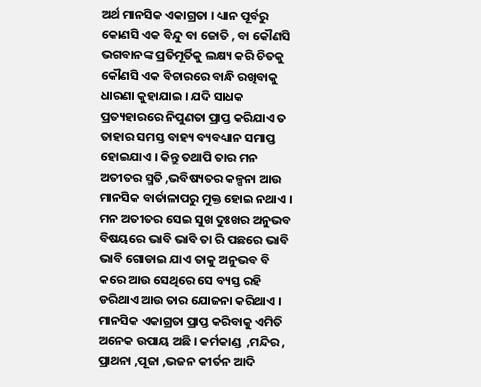ଅର୍ଥ ମାନସିକ ଏକାଗ୍ରତା । ଧ୍ୟାନ ପୂର୍ବରୁ କୋଣସି ଏକ ବିନ୍ଦୁ ବା ଜୋତି , ବା କୌଣସି ଭଗବାନଙ୍କ ପ୍ରତିମୂର୍ତିକୁ ଲକ୍ଷ୍ୟ କରି ଚିତକୁ କୌଣସି ଏକ ବିଚାରରେ ବାନ୍ଧି ରଖିବାକୁ ଧାରଣା କୁହାଯାଇ । ଯଦି ସାଧକ ପ୍ରତ୍ୟହାରରେ ନିପୁଣତା ପ୍ରାପ୍ତ କରିଯାଏ ତ ତାହାର ସମସ୍ତ ବାହ୍ୟ ବ୍ୟବଧ୍ୟାନ ସମାପ୍ତ ହୋଇଯାଏ । କିନ୍ତୁ ତଥାପି ତାର ମନ ଅତୀତର ସ୍ମତି ,ଭବିଷ୍ୟତର କଳ୍ପନା ଆଉ ମାନସିକ ବାର୍ତାଳାପରୁ ମୁକ୍ତ ହୋଇ ନଥାଏ । ମନ ଅତୀତର ସେଇ ସୁଖ ଦୁଃଖର ଅନୁଭବ ବିଷୟରେ ଭାବି ଭାବି ତା ରି ପଛରେ ଭାବି ଭାବି ଗୋଡାଇ ଯାଏ ତାକୁ ଅନୁଭବ ବି କରେ ଆଉ ସେଥିରେ ସେ ବ୍ୟସ୍ତ ରହି ଡରିଥାଏ ଆଉ ତାର ଯୋଜନା କରିଥାଏ । ମାନସିକ ଏକାଗ୍ରତା ପ୍ରାପ୍ତ କରିବାକୁ ଏମିତି ଅନେକ ଉପାୟ ଅଛି । କର୍ମକାଣ୍ଡ  ,ମନ୍ଦିର , ପ୍ରାଥନା ,ପୂଜା ,ଭଜନ କୀର୍ତନ ଆଦି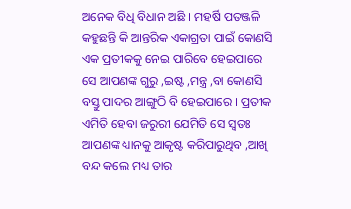ଅନେକ ବିଧି ବିଧାନ ଅଛି । ମହର୍ଷି ପତଞ୍ଜଳି କହୁଛନ୍ତି କି ଆନ୍ତରିକ ଏକାଗ୍ରତା ପାଇଁ କୋଣସି ଏକ ପ୍ରତୀକକୁ ନେଇ ପାରିବେ ହେଇପାରେ ସେ ଆପଣଙ୍କ ଗୁରୁ ,ଇଷ୍ଟ ,ମନ୍ତ୍ର ,ବା କୋଣସି ବସ୍ତୁ ପାଦର ଆଙ୍ଗୁଠି ବି ହେଇପାରେ । ପ୍ରତୀକ ଏମିତି ହେବା ଜରୁରୀ ଯେମିତି ସେ ସ୍ୱତଃ ଆପଣଙ୍କ ଧ୍ୟାନକୁ ଆକୃଷ୍ଟ କରିପାରୁଥିବ ,ଆଖି ବନ୍ଦ କଲେ ମଧ୍ୟ ତାର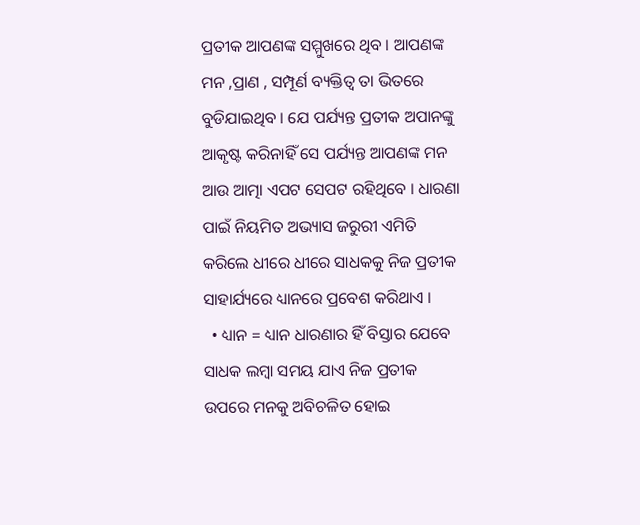ପ୍ରତୀକ ଆପଣଙ୍କ ସମ୍ମୁଖରେ ଥିବ । ଆପଣଙ୍କ ମନ ,ପ୍ରାଣ , ସମ୍ପୂର୍ଣ ବ୍ୟକ୍ତିତ୍ଵ ତା ଭିତରେ ବୁଡିଯାଇଥିବ । ଯେ ପର୍ଯ୍ୟନ୍ତ ପ୍ରତୀକ ଅପାନଙ୍କୁ ଆକୃଷ୍ଟ କରିନାହିଁ ସେ ପର୍ଯ୍ୟନ୍ତ ଆପଣଙ୍କ ମନ ଆଉ ଆତ୍ମା ଏପଟ ସେପଟ ରହିଥିବେ । ଧାରଣା ପାଇଁ ନିୟମିତ ଅଭ୍ୟାସ ଜରୁରୀ ଏମିତି କରିଲେ ଧୀରେ ଧୀରେ ସାଧକକୁ ନିଜ ପ୍ରତୀକ ସାହାର୍ଯ୍ୟରେ ଧ୍ୟାନରେ ପ୍ରବେଶ କରିଥାଏ ।
  • ଧ୍ୟାନ = ଧ୍ୟାନ ଧାରଣାର ହିଁ ବିସ୍ତାର ଯେବେ ସାଧକ ଲମ୍ବା ସମୟ ଯାଏ ନିଜ ପ୍ରତୀକ ଉପରେ ମନକୁ ଅବିଚଳିତ ହୋଇ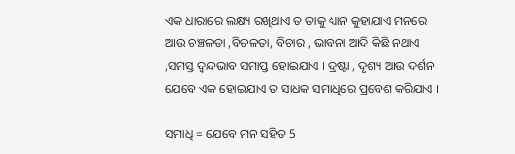ଏକ ଧାରାରେ ଲକ୍ଷ୍ୟ ରଖିଥାଏ ତ ତାକୁ ଧ୍ୟାନ କୁହାଯାଏ ମନରେ ଆଉ ଚଞ୍ଚଳତା ,ବିଚଳତା, ବିଚାର , ଭାବନା ଆଦି କିଛି ନଥାଏ ,ସମସ୍ତ ଦ୍ଵନ୍ଦଭାବ ସମାପ୍ତ ହୋଇଯାଏ । ଦ୍ରଷ୍ଟା , ଦୃଶ୍ୟ ଆଉ ଦର୍ଶନ ଯେବେ ଏକ ହୋଇଯାଏ ତ ସାଧକ ସମାଧିରେ ପ୍ରବେଶ କରିଯାଏ ।

ସମାଧି = ଯେବେ ମନ ସହିତ 5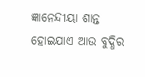ଜ୍ଞାନେନ୍ଦୀୟା ଶାନ୍ତ ହୋଇଯାଏ ଆଉ ବୁଦ୍ଧିର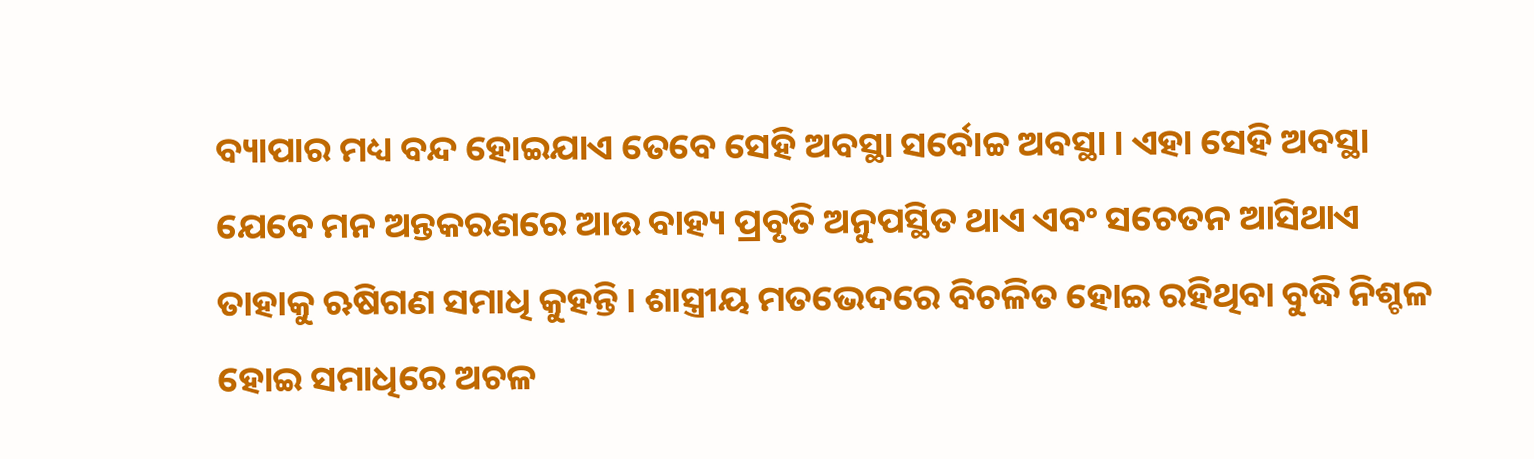ବ୍ୟାପାର ମଧ୍ୟ ବନ୍ଦ ହୋଇଯାଏ ତେବେ ସେହି ଅବସ୍ଥା ସର୍ବୋଚ୍ଚ ଅବସ୍ଥା । ଏହା ସେହି ଅବସ୍ଥା ଯେବେ ମନ ଅନ୍ତକରଣରେ ଆଉ ବାହ୍ୟ ପ୍ରବୃତି ଅନୁପସ୍ଥିତ ଥାଏ ଏବଂ ସଚେତନ ଆସିଥାଏ ତାହାକୁ ଋଷିଗଣ ସମାଧି କୁହନ୍ତି । ଶାସ୍ତ୍ରୀୟ ମତଭେଦରେ ବିଚଳିତ ହୋଇ ରହିଥିବା ବୁଦ୍ଧି ନିଶ୍ଚଳ ହୋଇ ସମାଧିରେ ଅଚଳ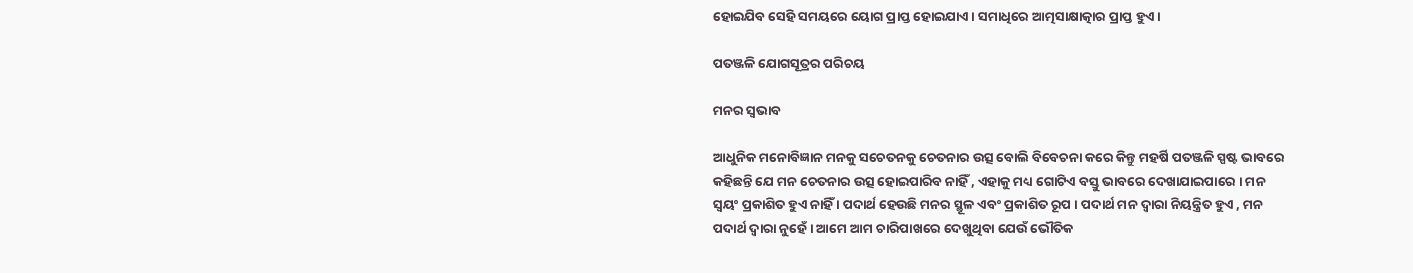ହୋଇଯିବ ସେହି ସମୟରେ ୟୋଗ ପ୍ରାପ୍ତ ହୋଇଯାଏ । ସମାଧିରେ ଆତ୍ମସାକ୍ଷାତ୍କାର ପ୍ରାପ୍ତ ହୁଏ ।

ପତଞ୍ଜଳି ଯୋଗସୂତ୍ରର ପରିଚୟ

ମନର ସ୍ଵଭାବ

ଆଧୁନିକ ମନୋବିଜ୍ଞାନ ମନକୁ ସଚେତନକୁ ଚେତନାର ଉତ୍ସ ବୋଲି ବିବେଚନା କରେ କିନ୍ତୁ ମହର୍ଷି ପତଞ୍ଜଳି ସ୍ପଷ୍ଟ ଭାବରେ କହିଛନ୍ତି ଯେ ମନ ଚେତନାର ଉତ୍ସ ହୋଇପାରିବ ନାହିଁ , ଏହାକୁ ମଧ୍ୟ ଗୋଟିଏ ବସ୍ତୁ ଭାବରେ ଦେଖାଯାଇପାରେ । ମନ ସ୍ୱୟଂ ପ୍ରକାଶିତ ହୁଏ ନାହିଁ । ପଦାର୍ଥ ହେଉଛି ମନର ସ୍ଥୂଳ ଏବଂ ପ୍ରକାଶିତ ରୂପ । ପଦାର୍ଥ ମନ ଦ୍ୱାରା ନିୟନ୍ତ୍ରିତ ହୁଏ , ମନ ପଦାର୍ଥ ଦ୍ୱାରା ନୁହେଁ । ଆମେ ଆମ ଚାରିପାଖରେ ଦେଖୁଥିବା ଯେଉଁ ଭୌତିକ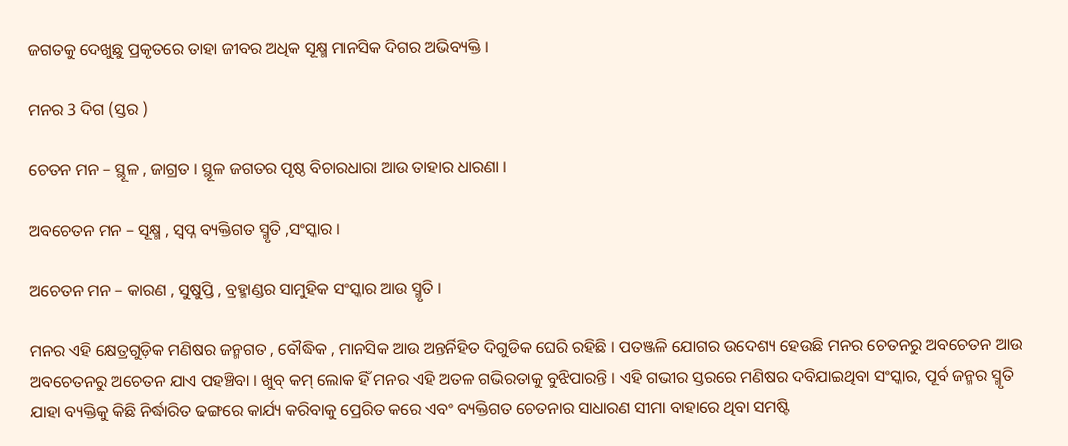ଜଗତକୁ ଦେଖୁଛୁ ପ୍ରକୃତରେ ତାହା ଜୀବର ଅଧିକ ସୂକ୍ଷ୍ମ ମାନସିକ ଦିଗର ଅଭିବ୍ୟକ୍ତି ।

ମନର 3 ଦିଗ (ସ୍ତର )

ଚେତନ ମନ – ସ୍ଥୂଳ , ଜାଗ୍ରତ । ସ୍ଥୂଳ ଜଗତର ପୃଷ୍ଠ ବିଚାରଧାରା ଆଉ ତାହାର ଧାରଣା ।

ଅବଚେତନ ମନ – ସୂକ୍ଷ୍ମ , ସ୍ୱପ୍ନ ବ୍ୟକ୍ତିଗତ ସ୍ମୃତି ,ସଂସ୍କାର ।

ଅଚେତନ ମନ – କାରଣ , ସୁଷୁପ୍ତି , ବ୍ରହ୍ମାଣ୍ଡର ସାମୁହିକ ସଂସ୍କାର ଆଉ ସ୍ମୃତି ।

ମନର ଏହି କ୍ଷେତ୍ରଗୁଡ଼ିକ ମଣିଷର ଜନ୍ମଗତ , ବୌଦ୍ଧିକ , ମାନସିକ ଆଉ ଅନ୍ତର୍ନିହିତ ଦିଗୁଡିକ ଘେରି ରହିଛି । ପତଞ୍ଜଳି ଯୋଗର ଉଦେଶ୍ୟ ହେଉଛି ମନର ଚେତନରୁ ଅବଚେତନ ଆଉ ଅବଚେତନରୁ ଅଚେତନ ଯାଏ ପହଞ୍ଚିବା । ଖୁବ୍ କମ୍ ଲୋକ ହିଁ ମନର ଏହି ଅତଳ ଗଭିରତାକୁ ବୁଝିପାରନ୍ତି । ଏହି ଗଭୀର ସ୍ତରରେ ମଣିଷର ଦବିଯାଇଥିବା ସଂସ୍କାର, ପୂର୍ବ ଜନ୍ମର ସ୍ମୃତି ଯାହା ବ୍ୟକ୍ତିକୁ କିଛି ନିର୍ଦ୍ଧାରିତ ଢଙ୍ଗରେ କାର୍ଯ୍ୟ କରିବାକୁ ପ୍ରେରିତ କରେ ଏବଂ ବ୍ୟକ୍ତିଗତ ଚେତନାର ସାଧାରଣ ସୀମା ବାହାରେ ଥିବା ସମଷ୍ଟି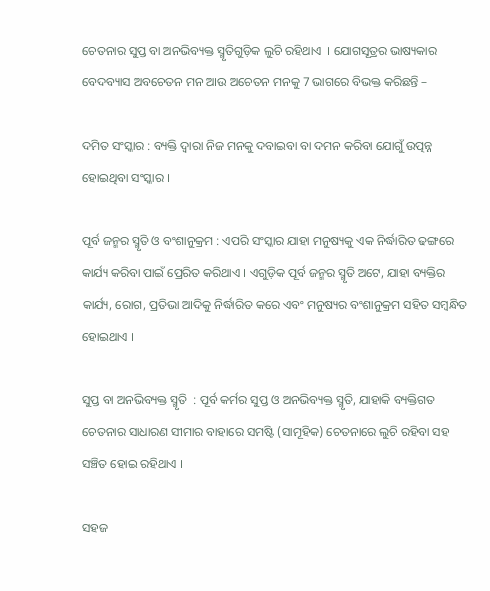ଚେତନାର ସୁପ୍ତ ବା ଅନଭିବ୍ୟକ୍ତ ସ୍ମୃତିଗୁଡ଼ିକ ଲୁଚି ରହିଥାଏ  । ଯୋଗସୂତ୍ରର ଭାଷ୍ୟକାର ବେଦବ୍ୟାସ ଅବଚେତନ ମନ ଆଉ ଅଚେତନ ମନକୁ 7 ଭାଗରେ ବିଭକ୍ତ କରିଛନ୍ତି –

ଦମିତ ସଂସ୍କାର : ବ୍ୟକ୍ତି ଦ୍ୱାରା ନିଜ ମନକୁ ଦବାଇବା ବା ଦମନ କରିବା ଯୋଗୁଁ ଉତ୍ପନ୍ନ ହୋଇଥିବା ସଂସ୍କାର ।

ପୂର୍ବ ଜନ୍ମର ସ୍ମୃତି ଓ ବଂଶାନୁକ୍ରମ : ଏପରି ସଂସ୍କାର ଯାହା ମନୁଷ୍ୟକୁ ଏକ ନିର୍ଦ୍ଧାରିତ ଢଙ୍ଗରେ କାର୍ଯ୍ୟ କରିବା ପାଇଁ ପ୍ରେରିତ କରିଥାଏ । ଏଗୁଡ଼ିକ ପୂର୍ବ ଜନ୍ମର ସ୍ମୃତି ଅଟେ, ଯାହା ବ୍ୟକ୍ତିର କାର୍ଯ୍ୟ, ରୋଗ, ପ୍ରତିଭା ଆଦିକୁ ନିର୍ଦ୍ଧାରିତ କରେ ଏବଂ ମନୁଷ୍ୟର ବଂଶାନୁକ୍ରମ ସହିତ ସମ୍ବନ୍ଧିତ ହୋଇଥାଏ ।

ସୁପ୍ତ ବା ଅନଭିବ୍ୟକ୍ତ ସ୍ମୃତି  : ପୂର୍ବ କର୍ମର ସୁପ୍ତ ଓ ଅନଭିବ୍ୟକ୍ତ ସ୍ମୃତି, ଯାହାକି ବ୍ୟକ୍ତିଗତ ଚେତନାର ସାଧାରଣ ସୀମାର ବାହାରେ ସମଷ୍ଟି (ସାମୂହିକ) ଚେତନାରେ ଲୁଚି ରହିବା ସହ ସଞ୍ଚିତ ହୋଇ ରହିଥାଏ ।

ସହଜ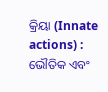କ୍ରିୟା (Innate actions) : ଭୌତିକ ଏବଂ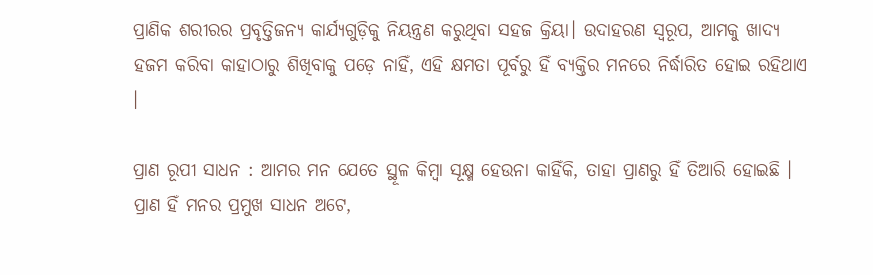ପ୍ରାଣିକ ଶରୀରର ପ୍ରବୃତ୍ତିଜନ୍ୟ କାର୍ଯ୍ୟଗୁଡ଼ିକୁ ନିୟନ୍ତ୍ରଣ କରୁଥିବା ସହଜ କ୍ରିୟା। ଉଦାହରଣ ସ୍ୱରୂପ, ଆମକୁ ଖାଦ୍ୟ ହଜମ କରିବା କାହାଠାରୁ ଶିଖିବାକୁ ପଡ଼େ ନାହିଁ, ଏହି କ୍ଷମତା ପୂର୍ବରୁ ହିଁ ବ୍ୟକ୍ତିର ମନରେ ନିର୍ଦ୍ଧାରିତ ହୋଇ ରହିଥାଏ ।

ପ୍ରାଣ ରୂପୀ ସାଧନ : ଆମର ମନ ଯେତେ ସ୍ଥୂଳ କିମ୍ବା ସୂକ୍ଷ୍ମ ହେଉନା କାହିଁକି, ତାହା ପ୍ରାଣରୁ ହିଁ ତିଆରି ହୋଇଛି । ପ୍ରାଣ ହିଁ ମନର ପ୍ରମୁଖ ସାଧନ ଅଟେ,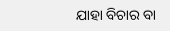ଯାହା ବିଚାର ବା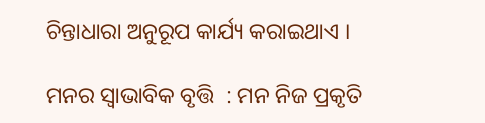ଚିନ୍ତାଧାରା ଅନୁରୂପ କାର୍ଯ୍ୟ କରାଇଥାଏ ।

ମନର ସ୍ୱାଭାବିକ ବୃତ୍ତି  : ମନ ନିଜ ପ୍ରକୃତି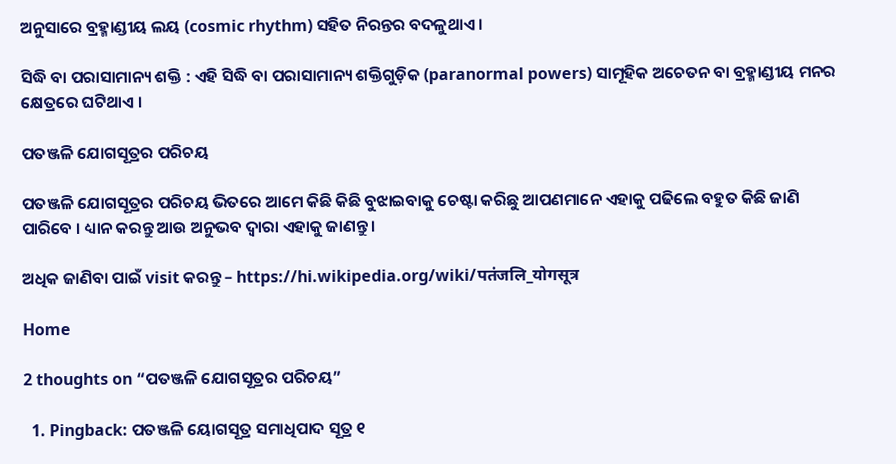ଅନୁସାରେ ବ୍ରହ୍ମାଣ୍ଡୀୟ ଲୟ (cosmic rhythm) ସହିତ ନିରନ୍ତର ବଦଳୁଥାଏ ।

ସିଦ୍ଧି ବା ପରାସାମାନ୍ୟ ଶକ୍ତି : ଏହି ସିଦ୍ଧି ବା ପରାସାମାନ୍ୟ ଶକ୍ତିଗୁଡ଼ିକ (paranormal powers) ସାମୂହିକ ଅଚେତନ ବା ବ୍ରହ୍ମାଣ୍ଡୀୟ ମନର କ୍ଷେତ୍ରରେ ଘଟିଥାଏ ।

ପତଞ୍ଜଳି ଯୋଗସୂତ୍ରର ପରିଚୟ

ପତଞ୍ଜଳି ଯୋଗସୂତ୍ରର ପରିଚୟ ଭିତରେ ଆମେ କିଛି କିଛି ବୁଝାଇବାକୁ ଚେଷ୍ଟା କରିଛୁ ଆପଣମାନେ ଏହାକୁ ପଢିଲେ ବହୁତ କିଛି ଜାଣି ପାରିବେ । ଧ୍ୟାନ କରନ୍ତୁ ଆଉ ଅନୁଭବ ଦ୍ବାରା ଏହାକୁ ଜାଣନ୍ତୁ ।

ଅଧିକ ଜାଣିବା ପାଇଁ visit କରନ୍ତୁ – https://hi.wikipedia.org/wiki/पतंजलि_योगसूत्र

Home

2 thoughts on “ପତଞ୍ଜଳି ଯୋଗସୂତ୍ରର ପରିଚୟ”

  1. Pingback: ପତଞ୍ଜଳି ୟୋଗସୂତ୍ର ସମାଧିପାଦ ସୂତ୍ର ୧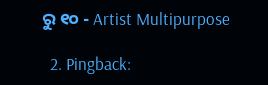ରୁ ୧୦ - Artist Multipurpose

  2. Pingback: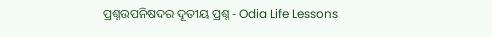ପ୍ରଶ୍ନଉପନିଷଦର ଦୂତୀୟ ପ୍ରଶ୍ନ - Odia Life Lessons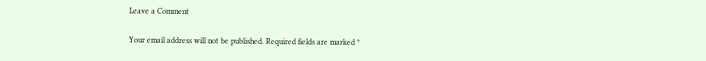Leave a Comment

Your email address will not be published. Required fields are marked *